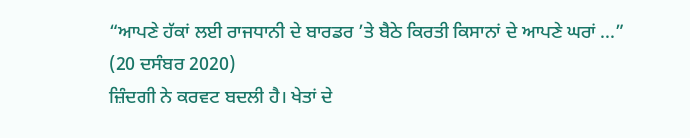“ਆਪਣੇ ਹੱਕਾਂ ਲਈ ਰਾਜਧਾਨੀ ਦੇ ਬਾਰਡਰ ’ਤੇ ਬੈਠੇ ਕਿਰਤੀ ਕਿਸਾਨਾਂ ਦੇ ਆਪਣੇ ਘਰਾਂ ...”
(20 ਦਸੰਬਰ 2020)
ਜ਼ਿੰਦਗੀ ਨੇ ਕਰਵਟ ਬਦਲੀ ਹੈ। ਖੇਤਾਂ ਦੇ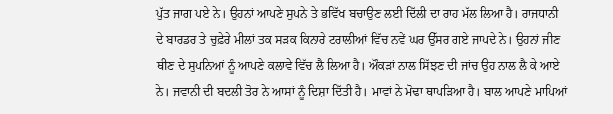ਪੁੱਤ ਜਾਗ ਪਏ ਨੇ। ਉਹਨਾਂ ਆਪਣੇ ਸੁਪਨੇ ਤੇ ਭਵਿੱਖ ਬਚਾਉਣ ਲਈ ਦਿੱਲੀ ਦਾ ਰਾਹ ਮੱਲ ਲਿਆ ਹੈ। ਰਾਜਧਾਨੀ ਦੇ ਬਾਰਡਰ ਤੇ ਚੁਫ਼ੇਰੇ ਮੀਲਾਂ ਤਕ ਸੜਕ ਕਿਨਾਰੇ ਟਰਾਲੀਆਂ ਵਿੱਚ ਨਵੇਂ ਘਰ ਉੱਸਰ ਗਏ ਜਾਪਦੇ ਨੇ। ਉਹਨਾਂ ਜੀਣ ਥੀਣ ਦੇ ਸੁਪਨਿਆਂ ਨੂੰ ਆਪਣੇ ਕਲਾਵੇ ਵਿੱਚ ਲੈ ਲਿਆ ਹੈ। ਔਕੜਾਂ ਨਾਲ ਸਿੱਝਣ ਦੀ ਜਾਂਚ ਉਹ ਨਾਲ ਲੈ ਕੇ ਆਏ ਨੇ। ਜਵਾਨੀ ਦੀ ਬਦਲੀ ਤੋਰ ਨੇ ਆਸਾਂ ਨੂੰ ਦਿਸ਼ਾ ਦਿੱਤੀ ਹੈ। ਮਾਵਾਂ ਨੇ ਮੋਢਾ ਥਾਪੜਿਆ ਹੈ। ਬਾਲ ਆਪਣੇ ਮਾਪਿਆਂ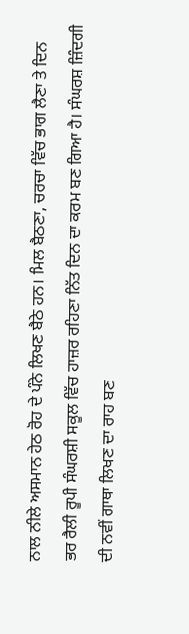ਨਾਲ ਨੀਲੇ ਅਸਮਾਨ ਹੇਠ ਰੋਹ ਦੇ ਪੰਨੇ ਲਿਖਣ ਬੈਠੇ ਹਨ। ਮਿਲ ਬੈਠਣਾ, ਚਰਚਾ ਵਿੱਚ ਭਾਗ ਲੈਣਾ ਤੇ ਦਿਨ ਭਰ ਰੈਲੀ ਰੂਪੀ ਸੰਘਰਸ਼ੀ ਸਕੂਲ ਵਿੱਚ ਹਾਜ਼ਰ ਰਹਿਣਾ ਨਿੱਤ ਦਿਨ ਦਾ ਕਰਮ ਬਣ ਗਿਆ ਹੈ। ਸੰਘਰਸ਼ ਜ਼ਿੰਦਗੀ ਦੀ ਨਵੀਂ ਗਾਥਾ ਲਿਖਣ ਦਾ ਰਾਹ ਬਣ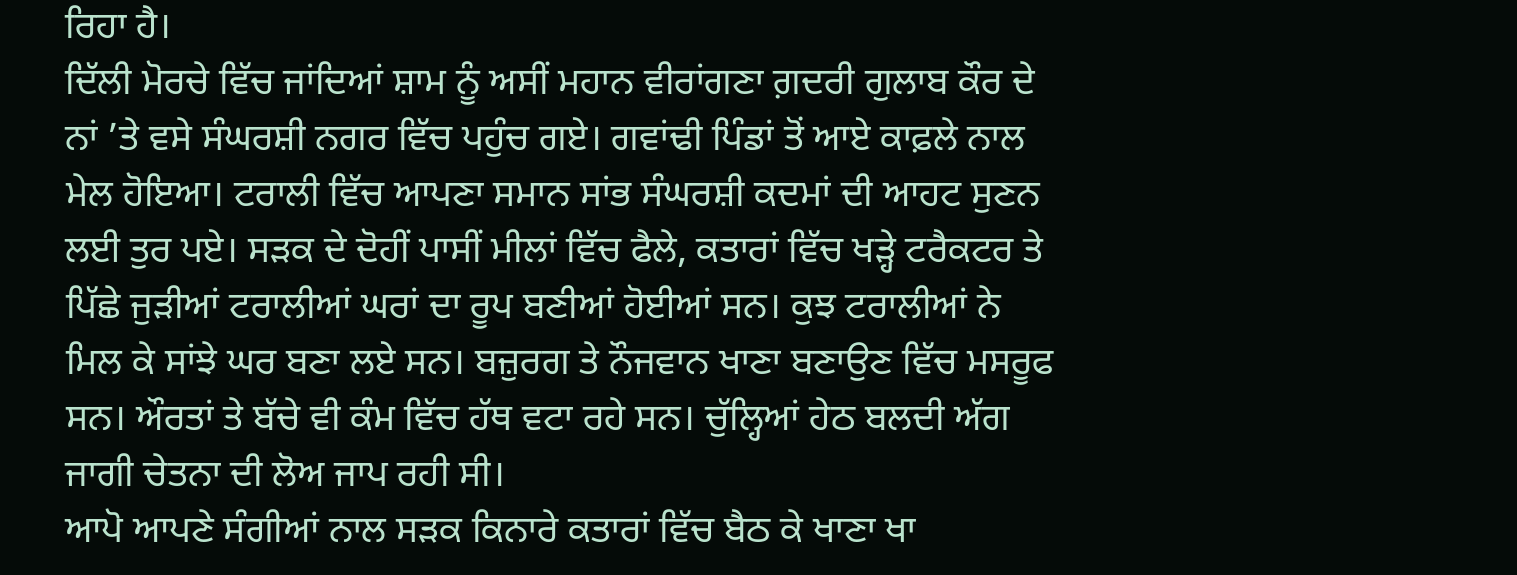ਰਿਹਾ ਹੈ।
ਦਿੱਲੀ ਮੋਰਚੇ ਵਿੱਚ ਜਾਂਦਿਆਂ ਸ਼ਾਮ ਨੂੰ ਅਸੀਂ ਮਹਾਨ ਵੀਰਾਂਗਣਾ ਗ਼ਦਰੀ ਗੁਲਾਬ ਕੌਰ ਦੇ ਨਾਂ ’ਤੇ ਵਸੇ ਸੰਘਰਸ਼ੀ ਨਗਰ ਵਿੱਚ ਪਹੁੰਚ ਗਏ। ਗਵਾਂਢੀ ਪਿੰਡਾਂ ਤੋਂ ਆਏ ਕਾਫ਼ਲੇ ਨਾਲ ਮੇਲ ਹੋਇਆ। ਟਰਾਲੀ ਵਿੱਚ ਆਪਣਾ ਸਮਾਨ ਸਾਂਭ ਸੰਘਰਸ਼ੀ ਕਦਮਾਂ ਦੀ ਆਹਟ ਸੁਣਨ ਲਈ ਤੁਰ ਪਏ। ਸੜਕ ਦੇ ਦੋਹੀਂ ਪਾਸੀਂ ਮੀਲਾਂ ਵਿੱਚ ਫੈਲੇ, ਕਤਾਰਾਂ ਵਿੱਚ ਖੜ੍ਹੇ ਟਰੈਕਟਰ ਤੇ ਪਿੱਛੇ ਜੁੜੀਆਂ ਟਰਾਲੀਆਂ ਘਰਾਂ ਦਾ ਰੂਪ ਬਣੀਆਂ ਹੋਈਆਂ ਸਨ। ਕੁਝ ਟਰਾਲੀਆਂ ਨੇ ਮਿਲ ਕੇ ਸਾਂਝੇ ਘਰ ਬਣਾ ਲਏ ਸਨ। ਬਜ਼ੁਰਗ ਤੇ ਨੌਜਵਾਨ ਖਾਣਾ ਬਣਾਉਣ ਵਿੱਚ ਮਸਰੂਫ ਸਨ। ਔਰਤਾਂ ਤੇ ਬੱਚੇ ਵੀ ਕੰਮ ਵਿੱਚ ਹੱਥ ਵਟਾ ਰਹੇ ਸਨ। ਚੁੱਲ੍ਹਿਆਂ ਹੇਠ ਬਲਦੀ ਅੱਗ ਜਾਗੀ ਚੇਤਨਾ ਦੀ ਲੋਅ ਜਾਪ ਰਹੀ ਸੀ।
ਆਪੋ ਆਪਣੇ ਸੰਗੀਆਂ ਨਾਲ ਸੜਕ ਕਿਨਾਰੇ ਕਤਾਰਾਂ ਵਿੱਚ ਬੈਠ ਕੇ ਖਾਣਾ ਖਾ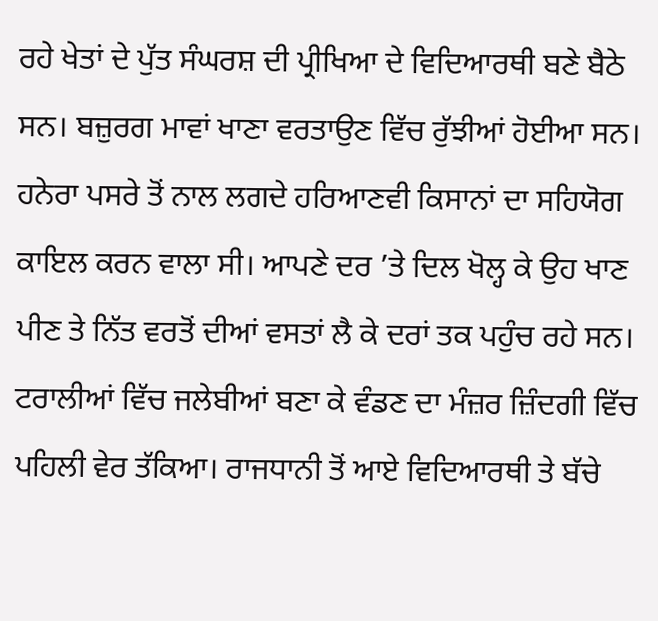ਰਹੇ ਖੇਤਾਂ ਦੇ ਪੁੱਤ ਸੰਘਰਸ਼ ਦੀ ਪ੍ਰੀਖਿਆ ਦੇ ਵਿਦਿਆਰਥੀ ਬਣੇ ਬੈਠੇ ਸਨ। ਬਜ਼ੁਰਗ ਮਾਵਾਂ ਖਾਣਾ ਵਰਤਾਉਣ ਵਿੱਚ ਰੁੱਝੀਆਂ ਹੋਈਆ ਸਨ। ਹਨੇਰਾ ਪਸਰੇ ਤੋਂ ਨਾਲ ਲਗਦੇ ਹਰਿਆਣਵੀ ਕਿਸਾਨਾਂ ਦਾ ਸਹਿਯੋਗ ਕਾਇਲ ਕਰਨ ਵਾਲਾ ਸੀ। ਆਪਣੇ ਦਰ ’ਤੇ ਦਿਲ ਖੋਲ੍ਹ ਕੇ ਉਹ ਖਾਣ ਪੀਣ ਤੇ ਨਿੱਤ ਵਰਤੋਂ ਦੀਆਂ ਵਸਤਾਂ ਲੈ ਕੇ ਦਰਾਂ ਤਕ ਪਹੁੰਚ ਰਹੇ ਸਨ। ਟਰਾਲੀਆਂ ਵਿੱਚ ਜਲੇਬੀਆਂ ਬਣਾ ਕੇ ਵੰਡਣ ਦਾ ਮੰਜ਼ਰ ਜ਼ਿੰਦਗੀ ਵਿੱਚ ਪਹਿਲੀ ਵੇਰ ਤੱਕਿਆ। ਰਾਜਧਾਨੀ ਤੋਂ ਆਏ ਵਿਦਿਆਰਥੀ ਤੇ ਬੱਚੇ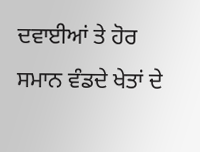ਦਵਾਈਆਂ ਤੇ ਹੋਰ ਸਮਾਨ ਵੰਡਦੇ ਖੇਤਾਂ ਦੇ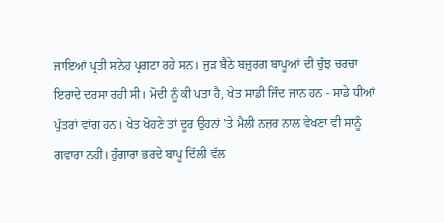ਜਾਇਆਂ ਪ੍ਰਤੀ ਸਨੇਹ ਪ੍ਰਗਟਾ ਰਹੇ ਸਨ। ਜੁੜ ਬੈਠੇ ਬਜ਼ੁਰਗ ਬਾਪੂਆਂ ਦੀ ਚੁੰਝ ਚਰਚਾ ਇਰਾਦੇ ਦਰਸਾ ਰਹੀ ਸੀ। ਮੋਦੀ ਨੂੰ ਕੀ ਪਤਾ ਹੈ, ਖੇਤ ਸਾਡੀ ਜਿੰਦ ਜਾਨ ਹਨ - ਸਾਡੇ ਧੀਆਂ ਪੁੱਤਰਾਂ ਵਾਂਗ ਹਨ। ਖੇਤ ਖੋਹਣੇ ਤਾਂ ਦੂਰ ਉਹਨਾਂ ’ਤੇ ਮੈਲੀ ਨਜ਼ਰ ਨਾਲ ਵੇਖਣਾ ਵੀ ਸਾਨੂੰ ਗਵਾਰਾ ਨਹੀਂ। ਹੁੰਗਾਰਾ ਭਰਦੇ ਬਾਪੂ ਦਿੱਲੀ ਵੱਲ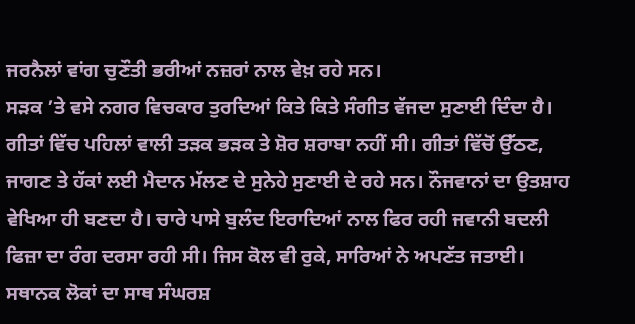ਜਰਨੈਲਾਂ ਵਾਂਗ ਚੁਣੌਤੀ ਭਰੀਆਂ ਨਜ਼ਰਾਂ ਨਾਲ ਵੇਖ਼ ਰਹੇ ਸਨ।
ਸੜਕ ’ਤੇ ਵਸੇ ਨਗਰ ਵਿਚਕਾਰ ਤੁਰਦਿਆਂ ਕਿਤੇ ਕਿਤੇ ਸੰਗੀਤ ਵੱਜਦਾ ਸੁਣਾਈ ਦਿੰਦਾ ਹੈ। ਗੀਤਾਂ ਵਿੱਚ ਪਹਿਲਾਂ ਵਾਲੀ ਤੜਕ ਭੜਕ ਤੇ ਸ਼ੋਰ ਸ਼ਰਾਬਾ ਨਹੀਂ ਸੀ। ਗੀਤਾਂ ਵਿੱਚੋਂ ਉੱਠਣ, ਜਾਗਣ ਤੇ ਹੱਕਾਂ ਲਈ ਮੈਦਾਨ ਮੱਲਣ ਦੇ ਸੁਨੇਹੇ ਸੁਣਾਈ ਦੇ ਰਹੇ ਸਨ। ਨੌਜਵਾਨਾਂ ਦਾ ਉਤਸ਼ਾਹ ਵੇਖਿਆ ਹੀ ਬਣਦਾ ਹੈ। ਚਾਰੇ ਪਾਸੇ ਬੁਲੰਦ ਇਰਾਦਿਆਂ ਨਾਲ ਫਿਰ ਰਹੀ ਜਵਾਨੀ ਬਦਲੀ ਫਿਜ਼ਾ ਦਾ ਰੰਗ ਦਰਸਾ ਰਹੀ ਸੀ। ਜਿਸ ਕੋਲ ਵੀ ਰੁਕੇ, ਸਾਰਿਆਂ ਨੇ ਅਪਣੱਤ ਜਤਾਈ। ਸਥਾਨਕ ਲੋਕਾਂ ਦਾ ਸਾਥ ਸੰਘਰਸ਼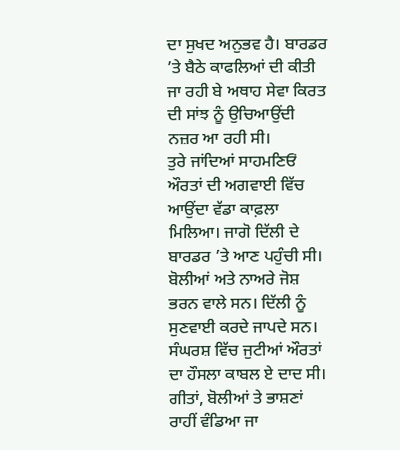ਦਾ ਸੁਖਦ ਅਨੁਭਵ ਹੈ। ਬਾਰਡਰ ’ਤੇ ਬੈਠੇ ਕਾਫਲਿਆਂ ਦੀ ਕੀਤੀ ਜਾ ਰਹੀ ਬੇ ਅਥਾਹ ਸੇਵਾ ਕਿਰਤ ਦੀ ਸਾਂਝ ਨੂੰ ਉਚਿਆਉਂਦੀ ਨਜ਼ਰ ਆ ਰਹੀ ਸੀ।
ਤੁਰੇ ਜਾਂਦਿਆਂ ਸਾਹਮਣਿਓਂ ਔਰਤਾਂ ਦੀ ਅਗਵਾਈ ਵਿੱਚ ਆਉਂਦਾ ਵੱਡਾ ਕਾਫ਼ਲਾ ਮਿਲਿਆ। ਜਾਗੋ ਦਿੱਲੀ ਦੇ ਬਾਰਡਰ ’ਤੇ ਆਣ ਪਹੁੰਚੀ ਸੀ। ਬੋਲੀਆਂ ਅਤੇ ਨਾਅਰੇ ਜੋਸ਼ ਭਰਨ ਵਾਲੇ ਸਨ। ਦਿੱਲੀ ਨੂੰ ਸੁਣਵਾਈ ਕਰਦੇ ਜਾਪਦੇ ਸਨ। ਸੰਘਰਸ਼ ਵਿੱਚ ਜੁਟੀਆਂ ਔਰਤਾਂ ਦਾ ਹੌਸਲਾ ਕਾਬਲ ਏ ਦਾਦ ਸੀ। ਗੀਤਾਂ, ਬੋਲੀਆਂ ਤੇ ਭਾਸ਼ਣਾਂ ਰਾਹੀਂ ਵੰਡਿਆ ਜਾ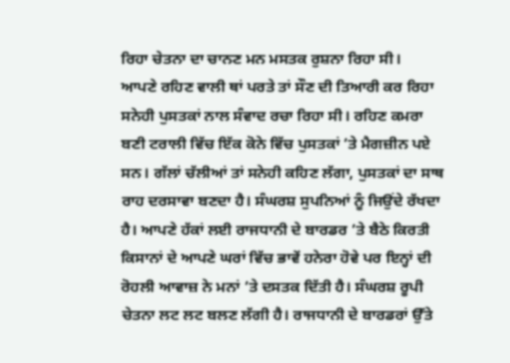ਰਿਹਾ ਚੇਤਨਾ ਦਾ ਚਾਨਣ ਮਨ ਮਸਤਕ ਰੁਸ਼ਨਾ ਰਿਹਾ ਸੀ।
ਆਪਣੇ ਰਹਿਣ ਵਾਲੀ ਥਾਂ ਪਰਤੇ ਤਾਂ ਸੌਣ ਦੀ ਤਿਆਰੀ ਕਰ ਰਿਹਾ ਸਨੇਹੀ ਪੁਸਤਕਾਂ ਨਾਲ ਸੰਵਾਦ ਰਚਾ ਰਿਹਾ ਸੀ। ਰਹਿਣ ਕਮਰਾ ਬਣੀ ਟਰਾਲੀ ਵਿੱਚ ਇੱਕ ਕੋਨੇ ਵਿੱਚ ਪੁਸਤਕਾਂ ’ਤੇ ਮੈਗਜ਼ੀਨ ਪਏ ਸਨ। ਗੱਲਾਂ ਚੱਲੀਆਂ ਤਾਂ ਸਨੇਹੀ ਕਹਿਣ ਲੱਗਾ, ਪੁਸਤਕਾਂ ਦਾ ਸਾਥ ਰਾਹ ਦਰਸਾਵਾ ਬਣਦਾ ਹੈ। ਸੰਘਰਸ਼ ਸੁਪਨਿਆਂ ਨੂੰ ਜਿਉਂਦੇ ਰੱਖਦਾ ਹੈ। ਆਪਣੇ ਹੱਕਾਂ ਲਈ ਰਾਜਧਾਨੀ ਦੇ ਬਾਰਡਰ ’ਤੇ ਬੈਠੇ ਕਿਰਤੀ ਕਿਸਾਨਾਂ ਦੇ ਆਪਣੇ ਘਰਾਂ ਵਿੱਚ ਭਾਵੇਂ ਹਨੇਰਾ ਹੋਵੇ ਪਰ ਇਨ੍ਹਾਂ ਦੀ ਰੋਹਲੀ ਆਵਾਜ਼ ਨੇ ਮਨਾਂ ’ਤੇ ਦਸਤਕ ਦਿੱਤੀ ਹੈ। ਸੰਘਰਸ਼ ਰੂਪੀ ਚੇਤਨਾ ਲਟ ਲਟ ਬਲਣ ਲੱਗੀ ਹੈ। ਰਾਜਧਾਨੀ ਦੇ ਬਾਰਡਰਾਂ ਉੱਤੇ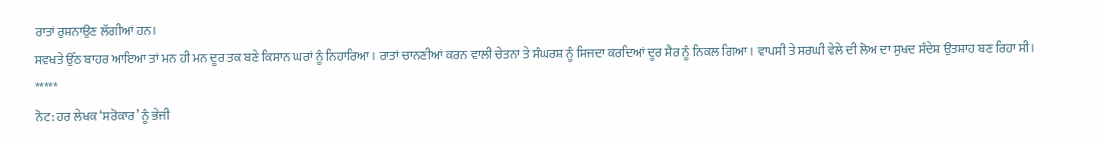ਰਾਤਾਂ ਰੁਸ਼ਨਾਉਣ ਲੱਗੀਆਂ ਹਨ।
ਸਵਖਤੇ ਉੱਠ ਬਾਹਰ ਆਇਆ ਤਾਂ ਮਨ ਹੀ ਮਨ ਦੂਰ ਤਕ ਬਣੇ ਕਿਸਾਨ ਘਰਾਂ ਨੂੰ ਨਿਹਾਰਿਆ। ਰਾਤਾਂ ਚਾਨਣੀਆਂ ਕਰਨ ਵਾਲੀ ਚੇਤਨਾ ਤੇ ਸੰਘਰਸ਼ ਨੂੰ ਸਿਜਦਾ ਕਰਦਿਆਂ ਦੂਰ ਸੈਰ ਨੂੰ ਨਿਕਲ ਗਿਆ। ਵਾਪਸੀ ਤੇ ਸਰਘੀ ਵੇਲੇ ਦੀ ਲੋਅ ਦਾ ਸੁਖਦ ਸੰਦੇਸ਼ ਉਤਸ਼ਾਹ ਬਣ ਰਿਹਾ ਸੀ।
*****
ਨੋਟ: ਹਰ ਲੇਖਕ ‘ਸਰੋਕਾਰ’ ਨੂੰ ਭੇਜੀ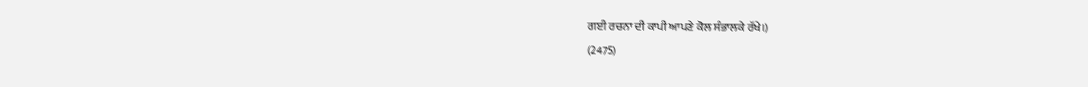ਗਈ ਰਚਨਾ ਦੀ ਕਾਪੀ ਆਪਣੇ ਕੋਲ ਸੰਭਾਲਕੇ ਰੱਖੇ।)
(2475)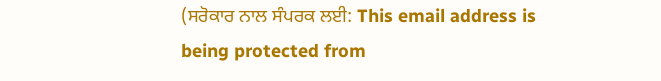(ਸਰੋਕਾਰ ਨਾਲ ਸੰਪਰਕ ਲਈ: This email address is being protected from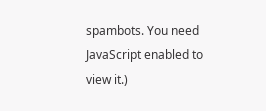spambots. You need JavaScript enabled to view it.)